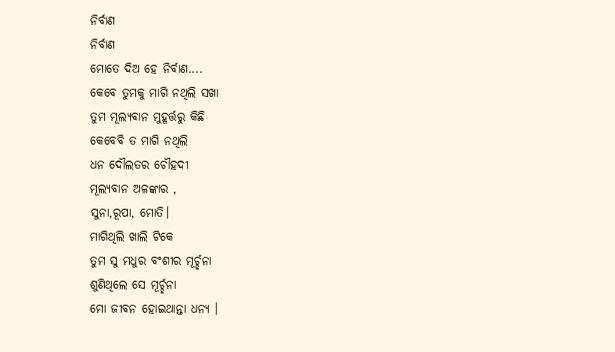ନିର୍ବାଣ
ନିର୍ବାଣ
ମୋତେ ଦିଅ ହେ ନିର୍ବାଣ....
କେବେ ତୁମକୁ ମାଗି ନଥିଲି ସଖା
ତୁମ ମୂଲ୍ୟବାନ ମୁହୂର୍ତ୍ତରୁ କିଛି
କେବେବି ତ ମାଗି ନଥିଲି
ଧନ ଦୌଲତର ଚୌହଦୀ
ମୂଲ୍ୟବାନ ଅଳଙ୍କାର ,
ସୁନା,ରୂପା, ମୋତି।
ମାଗିଥିଲି ଖାଲି ଟିକେ
ତୁମ ସୁ ମଧୁର ବଂଶୀର ମୂର୍ଚ୍ଛନା
ଶୁଣିଥିଲେ ସେ ମୂର୍ଚ୍ଛନା
ମୋ ଜୀବନ ହୋଇଥାନ୍ତା ଧନ୍ୟ ।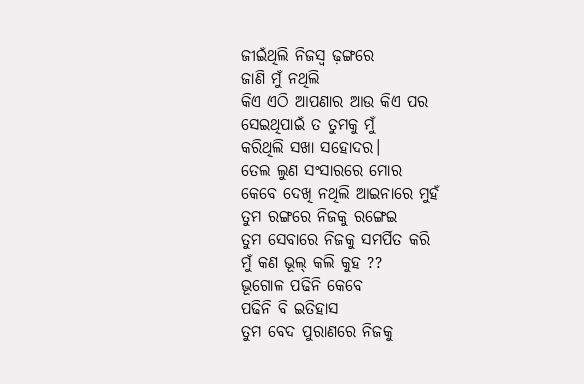ଜୀଇଁଥିଲି ନିଜସ୍ୱ ଢ଼ଙ୍ଗରେ
ଜାଣି ମୁଁ ନଥିଲି
କିଏ ଏଠି ଆପଣାର ଆଉ କିଏ ପର
ସେଇଥିପାଇଁ ତ ତୁମକୁ ମୁଁ
କରିଥିଲି ସଖା ସହୋଦର।
ତେଲ ଲୁଣ ସଂସାରରେ ମୋର
କେବେ ଦେଖି ନଥିଲି ଆଇନାରେ ମୁହଁ
ତୁମ ରଙ୍ଗରେ ନିଜକୁ ରଙ୍ଗେଇ
ତୁମ ସେବାରେ ନିଜକୁ ସମର୍ପିତ କରି
ମୁଁ କଣ ଭୂଲ୍ କଲି କୁହ ??
ଭୂଗୋଳ ପଢିନି କେବେ
ପଢିନି ବି ଇତିହାସ
ତୁମ ବେଦ ପୁରାଣରେ ନିଜକୁ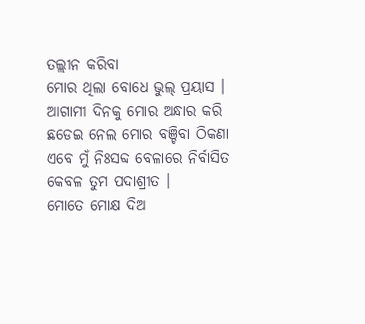ତଲ୍ଲୀନ କରିବା
ମୋର ଥିଲା ବୋଧେ ଭୁଲ୍ ପ୍ରୟାସ ।
ଆଗାମୀ ଦିନକୁ ମୋର ଅନ୍ଧାର କରି
ଛଡେଇ ନେଲ ମୋର ବଞ୍ଚିବା ଠିକଣା
ଏବେ ମୁଁ ନିଃସବ୍ଦ ବେଳାରେ ନିର୍ବାସିତ
କେବଳ ତୁମ ପଦାଶ୍ରୀତ ।
ମୋତେ ମୋକ୍ଷ ଦିଅ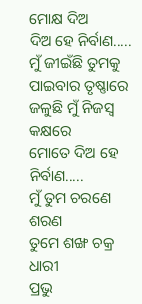ମୋକ୍ଷ ଦିଅ
ଦିଅ ହେ ନିର୍ବାଣ.....
ମୁଁ ଜୀଇଁଛି ତୁମକୁ ପାଇବାର ତୃଷ୍ଣାରେ
ଜଳୁଛି ମୁଁ ନିଜସ୍ୱ କକ୍ଷରେ
ମୋତେ ଦିଅ ହେ ନିର୍ବାଣ.....
ମୁଁ ତୁମ ଚରଣେ ଶରଣ
ତୁମେ ଶଙ୍ଖ ଚକ୍ର ଧାରୀ
ପ୍ରଭୁ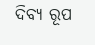ଦିବ୍ୟ ରୂପ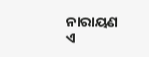ନାରାୟଣ
ଏ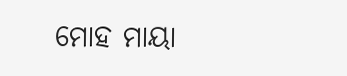ମୋହ ମାୟା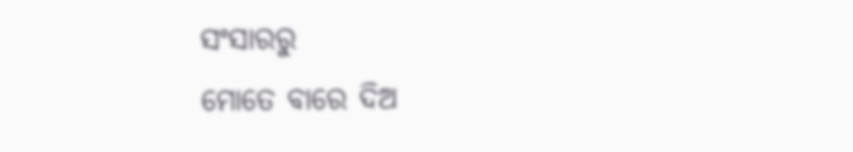ସଂସାରରୁ
ମୋତେ ବାରେ ଦିଅ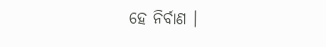ହେ ନିର୍ବାଣ ।